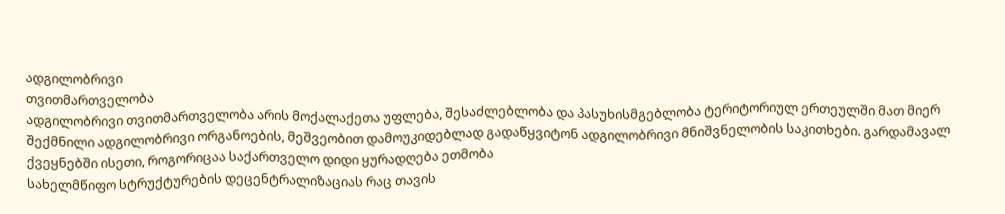ადგილობრივი
თვითმართველობა
ადგილობრივი თვითმართველობა არის მოქალაქეთა უფლება, შესაძლებლობა და პასუხისმგებლობა ტერიტორიულ ერთეულში მათ მიერ შექმნილი ადგილობრივი ორგანოების, მეშვეობით დამოუკიდებლად გადაწყვიტონ ადგილობრივი მნიშვნელობის საკითხები. გარდამავალ ქვეყნებში ისეთი, როგორიცაა საქართველო დიდი ყურადღება ეთმობა
სახელმწიფო სტრუქტურების დეცენტრალიზაციას რაც თავის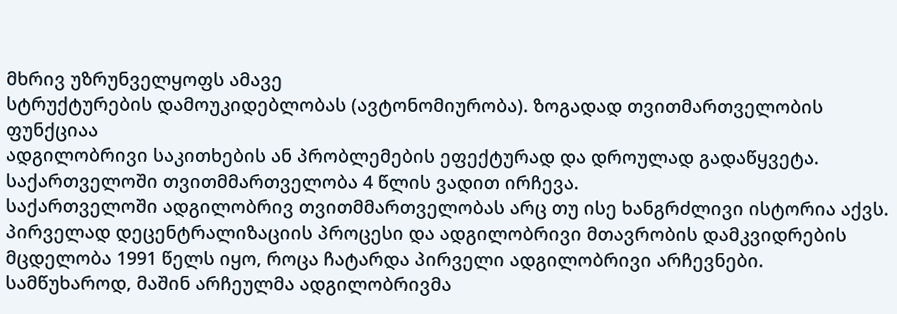მხრივ უზრუნველყოფს ამავე
სტრუქტურების დამოუკიდებლობას (ავტონომიურობა). ზოგადად თვითმართველობის ფუნქციაა
ადგილობრივი საკითხების ან პრობლემების ეფექტურად და დროულად გადაწყვეტა.
საქართველოში თვითმმართველობა 4 წლის ვადით ირჩევა.
საქართველოში ადგილობრივ თვითმმართველობას არც თუ ისე ხანგრძლივი ისტორია აქვს. პირველად დეცენტრალიზაციის პროცესი და ადგილობრივი მთავრობის დამკვიდრების მცდელობა 1991 წელს იყო, როცა ჩატარდა პირველი ადგილობრივი არჩევნები. სამწუხაროდ, მაშინ არჩეულმა ადგილობრივმა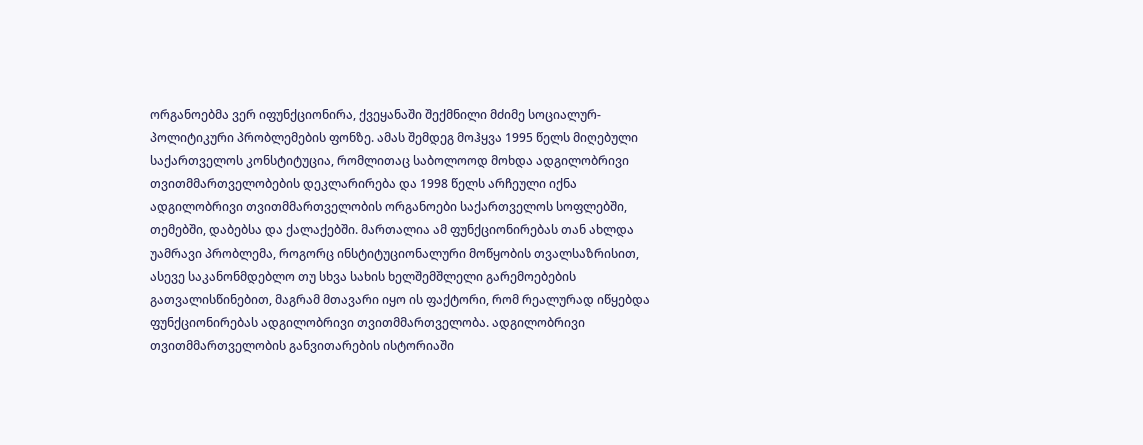ორგანოებმა ვერ იფუნქციონირა, ქვეყანაში შექმნილი მძიმე სოციალურ-პოლიტიკური პრობლემების ფონზე. ამას შემდეგ მოჰყვა 1995 წელს მიღებული საქართველოს კონსტიტუცია, რომლითაც საბოლოოდ მოხდა ადგილობრივი თვითმმართველობების დეკლარირება და 1998 წელს არჩეული იქნა ადგილობრივი თვითმმართველობის ორგანოები საქართველოს სოფლებში, თემებში, დაბებსა და ქალაქებში. მართალია ამ ფუნქციონირებას თან ახლდა უამრავი პრობლემა, როგორც ინსტიტუციონალური მოწყობის თვალსაზრისით, ასევე საკანონმდებლო თუ სხვა სახის ხელშემშლელი გარემოებების გათვალისწინებით, მაგრამ მთავარი იყო ის ფაქტორი, რომ რეალურად იწყებდა ფუნქციონირებას ადგილობრივი თვითმმართველობა. ადგილობრივი თვითმმართველობის განვითარების ისტორიაში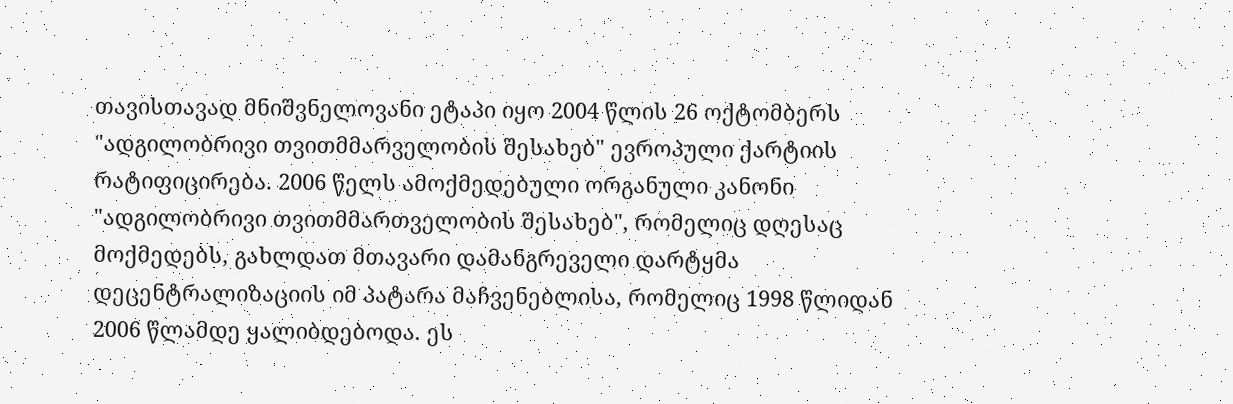თავისთავად მნიშვნელოვანი ეტაპი იყო 2004 წლის 26 ოქტომბერს "ადგილობრივი თვითმმარველობის შესახებ" ევროპული ქარტიის რატიფიცირება. 2006 წელს ამოქმედებული ორგანული კანონი "ადგილობრივი თვითმმართველობის შესახებ", რომელიც დღესაც მოქმედებს, გახლდათ მთავარი დამანგრეველი დარტყმა დეცენტრალიზაციის იმ პატარა მაჩვენებლისა, რომელიც 1998 წლიდან 2006 წლამდე ყალიბდებოდა. ეს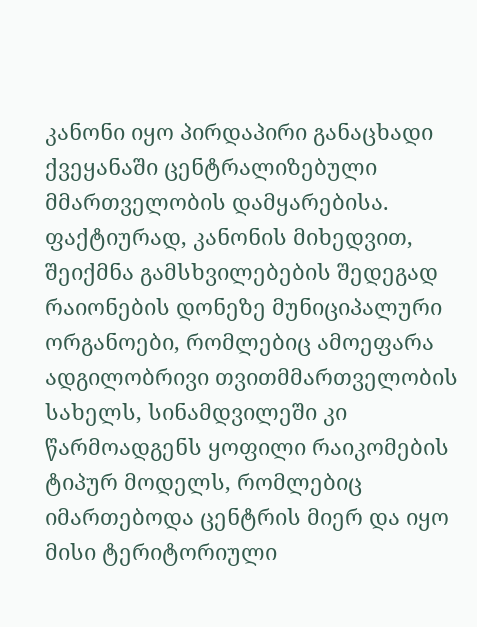კანონი იყო პირდაპირი განაცხადი ქვეყანაში ცენტრალიზებული მმართველობის დამყარებისა. ფაქტიურად, კანონის მიხედვით, შეიქმნა გამსხვილებების შედეგად რაიონების დონეზე მუნიციპალური ორგანოები, რომლებიც ამოეფარა ადგილობრივი თვითმმართველობის სახელს, სინამდვილეში კი წარმოადგენს ყოფილი რაიკომების ტიპურ მოდელს, რომლებიც იმართებოდა ცენტრის მიერ და იყო მისი ტერიტორიული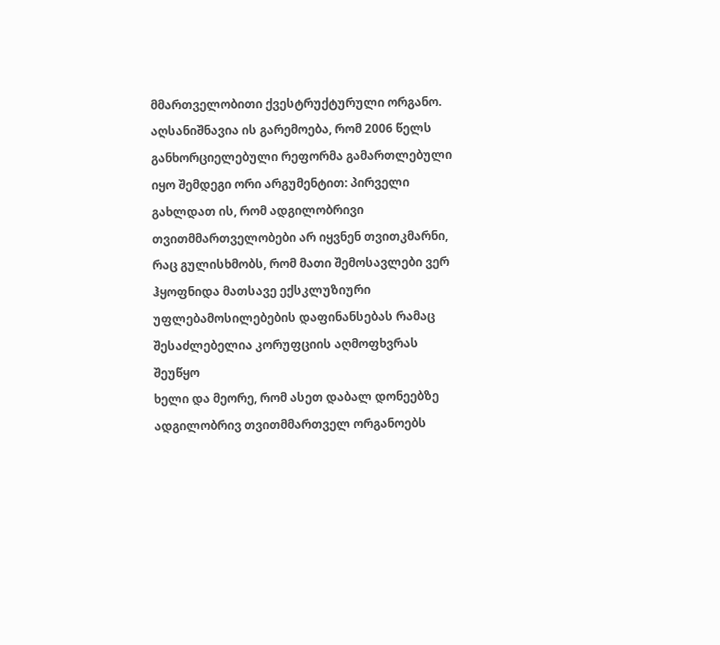მმართველობითი ქვესტრუქტურული ორგანო. აღსანიშნავია ის გარემოება, რომ 2006 წელს განხორციელებული რეფორმა გამართლებული იყო შემდეგი ორი არგუმენტით: პირველი გახლდათ ის, რომ ადგილობრივი თვითმმართველობები არ იყვნენ თვითკმარნი, რაც გულისხმობს, რომ მათი შემოსავლები ვერ ჰყოფნიდა მათსავე ექსკლუზიური უფლებამოსილებების დაფინანსებას რამაც შესაძლებელია კორუფციის აღმოფხვრას შეუწყო
ხელი და მეორე, რომ ასეთ დაბალ დონეებზე ადგილობრივ თვითმმართველ ორგანოებს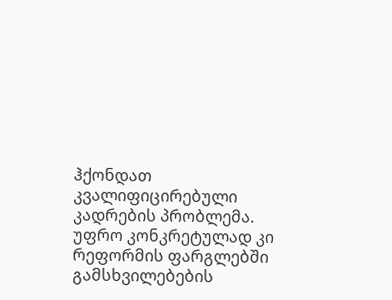ჰქონდათ კვალიფიცირებული კადრების პრობლემა. უფრო კონკრეტულად კი რეფორმის ფარგლებში გამსხვილებების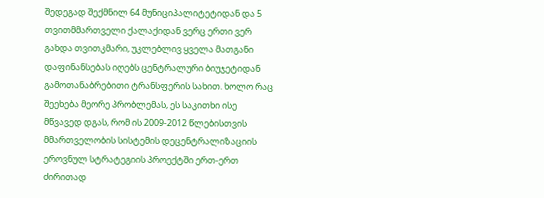შედეგად შექმნილ 64 მუნიციპალიტეტიდან და 5 თვითმმართველი ქალაქიდან ვერც ერთი ვერ გახდა თვითკმარი, უკლებლივ ყველა მათგანი დაფინანსებას იღებს ცენტრალური ბიუჯეტიდან გამოთანაბრებითი ტრანსფერის სახით. ხოლო რაც შეეხება მეორე პრობლემას, ეს საკითხი ისე მწვავედ დგას, რომ ის 2009-2012 წლებისთვის მმართველობის სისტემის დეცენტრალიზაციის ეროვნულ სტრატეგიის პროექტში ერთ-ერთ ძირითად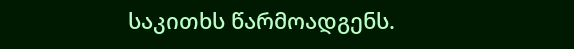საკითხს წარმოადგენს.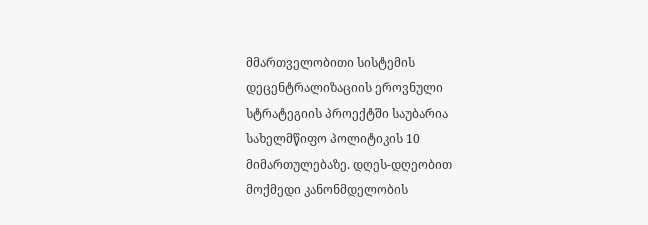მმართველობითი სისტემის დეცენტრალიზაციის ეროვნული სტრატეგიის პროექტში საუბარია სახელმწიფო პოლიტიკის 10 მიმართულებაზე. დღეს-დღეობით მოქმედი კანონმდელობის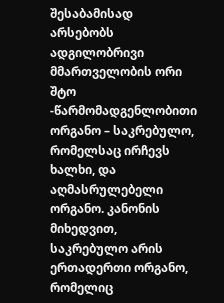შესაბამისად არსებობს ადგილობრივი მმართველობის ორი შტო -წარმომადგენლობითი ორგანო – საკრებულო, რომელსაც ირჩევს ხალხი, და აღმასრულებელი ორგანო. კანონის მიხედვით, საკრებულო არის ერთადერთი ორგანო, რომელიც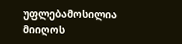უფლებამოსილია მიიღოს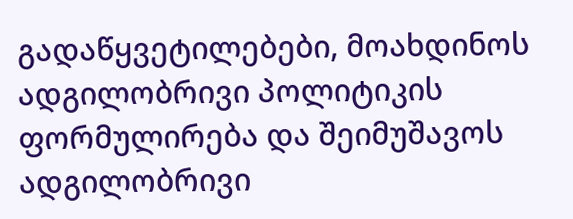გადაწყვეტილებები, მოახდინოს ადგილობრივი პოლიტიკის ფორმულირება და შეიმუშავოს ადგილობრივი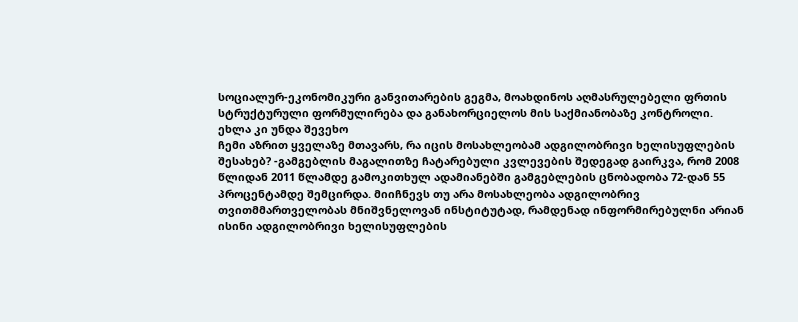სოციალურ-ეკონომიკური განვითარების გეგმა, მოახდინოს აღმასრულებელი ფრთის სტრუქტურული ფორმულირება და განახორციელოს მის საქმიანობაზე კონტროლი.
ეხლა კი უნდა შევეხო
ჩემი აზრით ყველაზე მთავარს, რა იცის მოსახლეობამ ადგილობრივი ხელისუფლების შესახებ? -გამგებლის მაგალითზე ჩატარებული კვლევების შედეგად გაირკვა, რომ 2008 წლიდან 2011 წლამდე გამოკითხულ ადამიანებში გამგებლების ცნობადობა 72-დან 55 პროცენტამდე შემცირდა. მიიჩნევს თუ არა მოსახლეობა ადგილობრივ თვითმმართველობას მნიშვნელოვან ინსტიტუტად, რამდენად ინფორმირებულნი არიან ისინი ადგილობრივი ხელისუფლების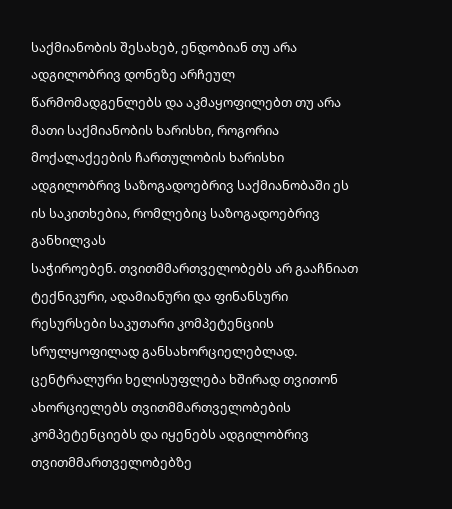საქმიანობის შესახებ, ენდობიან თუ არა ადგილობრივ დონეზე არჩეულ წარმომადგენლებს და აკმაყოფილებთ თუ არა მათი საქმიანობის ხარისხი, როგორია მოქალაქეების ჩართულობის ხარისხი ადგილობრივ საზოგადოებრივ საქმიანობაში ეს ის საკითხებია, რომლებიც საზოგადოებრივ განხილვას
საჭიროებენ. თვითმმართველობებს არ გააჩნიათ ტექნიკური, ადამიანური და ფინანსური რესურსები საკუთარი კომპეტენციის სრულყოფილად განსახორციელებლად. ცენტრალური ხელისუფლება ხშირად თვითონ ახორციელებს თვითმმართველობების კომპეტენციებს და იყენებს ადგილობრივ თვითმმართველობებზე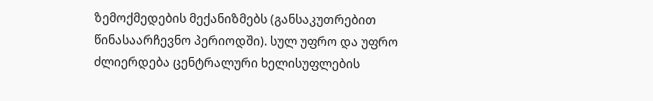ზემოქმედების მექანიზმებს (განსაკუთრებით წინასაარჩევნო პერიოდში). სულ უფრო და უფრო ძლიერდება ცენტრალური ხელისუფლების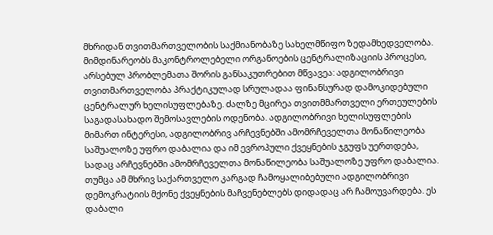მხრიდან თვითმართველობის საქმიანობაზე სახელმწიფო ზედამხედველობა. მიმდინარეობს მაკონტროლებელი ორგანოების ცენტრალიზაციის პროცესი, არსებულ პრობლემათა შორის განსაკუთრებით მწვავეა: ადგილობრივი თვითმართველობა პრაქტიკულად სრულადაა ფინანსურად დამოკიდებული ცენტრალურ ხელისუფლებაზე. ძალზე მცირეა თვითმმართველი ერთეულების საგადასახადო შემოსავლების ოდენობა. ადგილობრივი ხელისუფლების მიმართ ინტერესი, ადგილობრივ არჩევნებში ამომრჩეველთა მონაწილეობა საშუალოზე უფრო დაბალია და იმ ევროპული ქვეყნების ჯგუფს უერთდება, სადაც არჩევნებში ამომრჩეველთა მონაწილეობა საშუალოზე უფრო დაბალია. თუმცა ამ მხრივ საქართველო კარგად ჩამოყალიბებული ადგილობრივი დემოკრატიის მქონე ქვეყნების მაჩვენებლებს დიდადაც არ ჩამოუვარდება. ეს დაბალი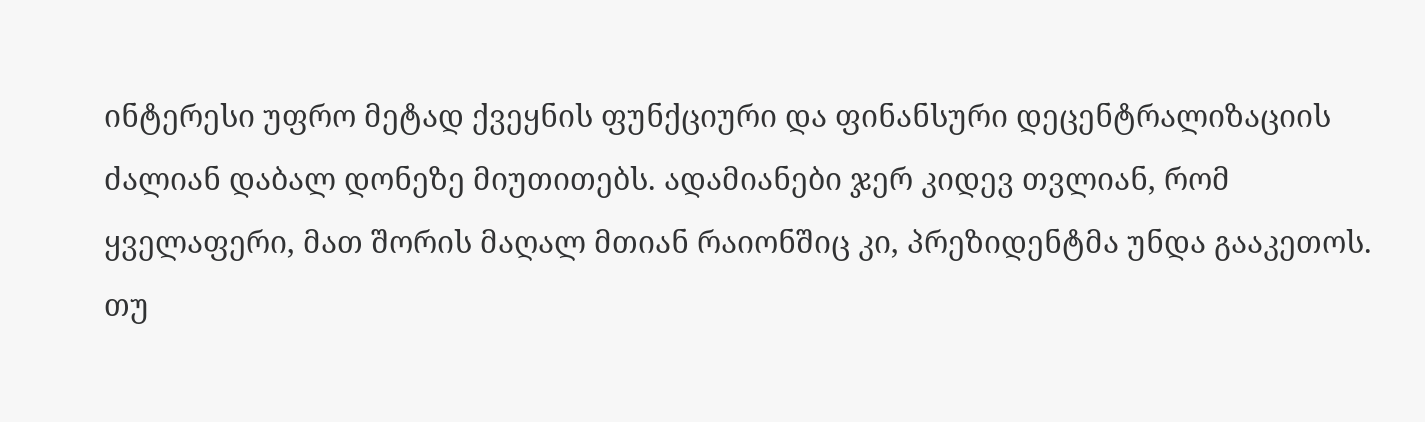ინტერესი უფრო მეტად ქვეყნის ფუნქციური და ფინანსური დეცენტრალიზაციის ძალიან დაბალ დონეზე მიუთითებს. ადამიანები ჯერ კიდევ თვლიან, რომ ყველაფერი, მათ შორის მაღალ მთიან რაიონშიც კი, პრეზიდენტმა უნდა გააკეთოს. თუ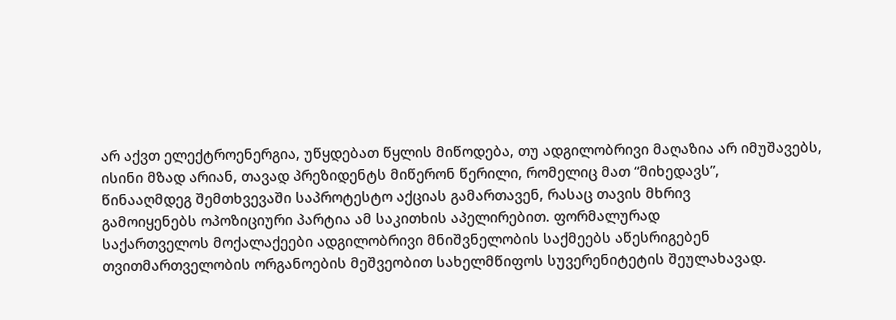არ აქვთ ელექტროენერგია, უწყდებათ წყლის მიწოდება, თუ ადგილობრივი მაღაზია არ იმუშავებს, ისინი მზად არიან, თავად პრეზიდენტს მიწერონ წერილი, რომელიც მათ “მიხედავს”,
წინააღმდეგ შემთხვევაში საპროტესტო აქციას გამართავენ, რასაც თავის მხრივ
გამოიყენებს ოპოზიციური პარტია ამ საკითხის აპელირებით. ფორმალურად
საქართველოს მოქალაქეები ადგილობრივი მნიშვნელობის საქმეებს აწესრიგებენ თვითმართველობის ორგანოების მეშვეობით სახელმწიფოს სუვერენიტეტის შეულახავად.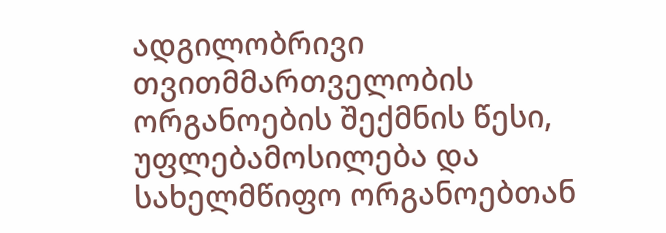ადგილობრივი თვითმმართველობის ორგანოების შექმნის წესი, უფლებამოსილება და სახელმწიფო ორგანოებთან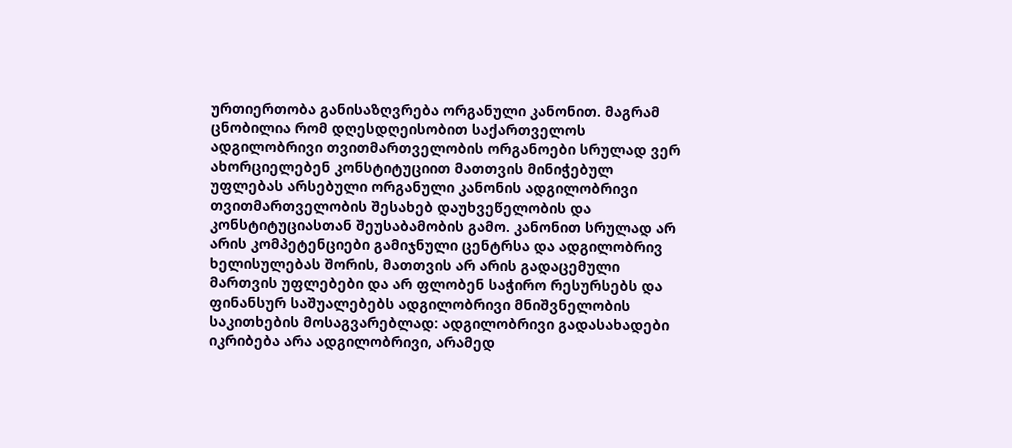ურთიერთობა განისაზღვრება ორგანული კანონით. მაგრამ ცნობილია რომ დღესდღეისობით საქართველოს ადგილობრივი თვითმართველობის ორგანოები სრულად ვერ ახორციელებენ კონსტიტუციით მათთვის მინიჭებულ უფლებას არსებული ორგანული კანონის ადგილობრივი თვითმართველობის შესახებ დაუხვეწელობის და კონსტიტუციასთან შეუსაბამობის გამო. კანონით სრულად არ არის კომპეტენციები გამიჯნული ცენტრსა და ადგილობრივ ხელისულებას შორის, მათთვის არ არის გადაცემული მართვის უფლებები და არ ფლობენ საჭირო რესურსებს და ფინანსურ საშუალებებს ადგილობრივი მნიშვნელობის საკითხების მოსაგვარებლად: ადგილობრივი გადასახადები იკრიბება არა ადგილობრივი, არამედ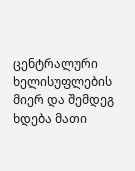ცენტრალური ხელისუფლების მიერ და შემდეგ ხდება მათი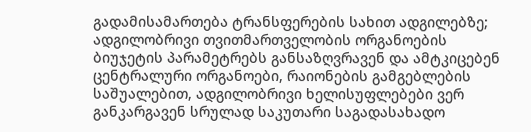გადამისამართება ტრანსფერების სახით ადგილებზე; ადგილობრივი თვითმართველობის ორგანოების ბიუჯეტის პარამეტრებს განსაზღვრავენ და ამტკიცებენ ცენტრალური ორგანოები, რაიონების გამგებლების საშუალებით, ადგილობრივი ხელისუფლებები ვერ განკარგავენ სრულად საკუთარი საგადასახადო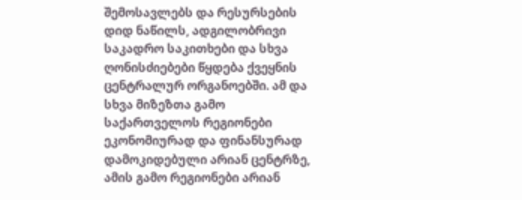შემოსავლებს და რესურსების დიდ ნაწილს, ადგილობრივი საკადრო საკითხები და სხვა ღონისძიებები წყდება ქვეყნის ცენტრალურ ორგანოებში. ამ და სხვა მიზეზთა გამო საქართველოს რეგიონები ეკონომიურად და ფინანსურად დამოკიდებული არიან ცენტრზე, ამის გამო რეგიონები არიან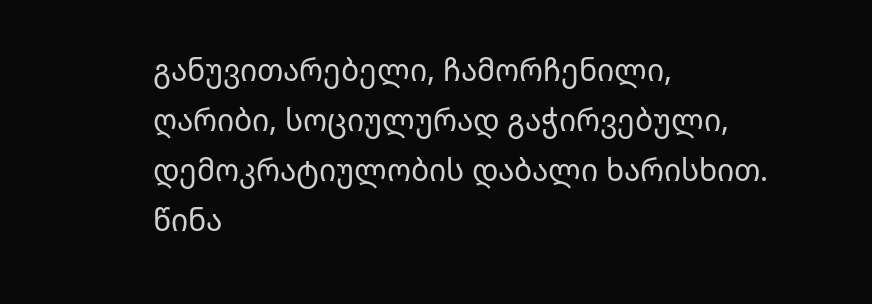განუვითარებელი, ჩამორჩენილი, ღარიბი, სოციულურად გაჭირვებული, დემოკრატიულობის დაბალი ხარისხით. წინა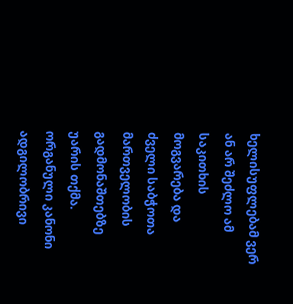ხელისუფლებამ ვერ ან არ შეძლო ამ საკითხის მოგვარება და ძველი საბჭოთა მართველობის გადმონაშთებზე უარის თქმა. ორგანული კანონი ადგილობრივი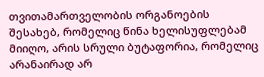თვითამართველობის ორგანოების შესახებ, რომელიც წინა ხელისუფლებამ მიიღო, არის სრული ბუტაფორია, რომელიც არანაირად არ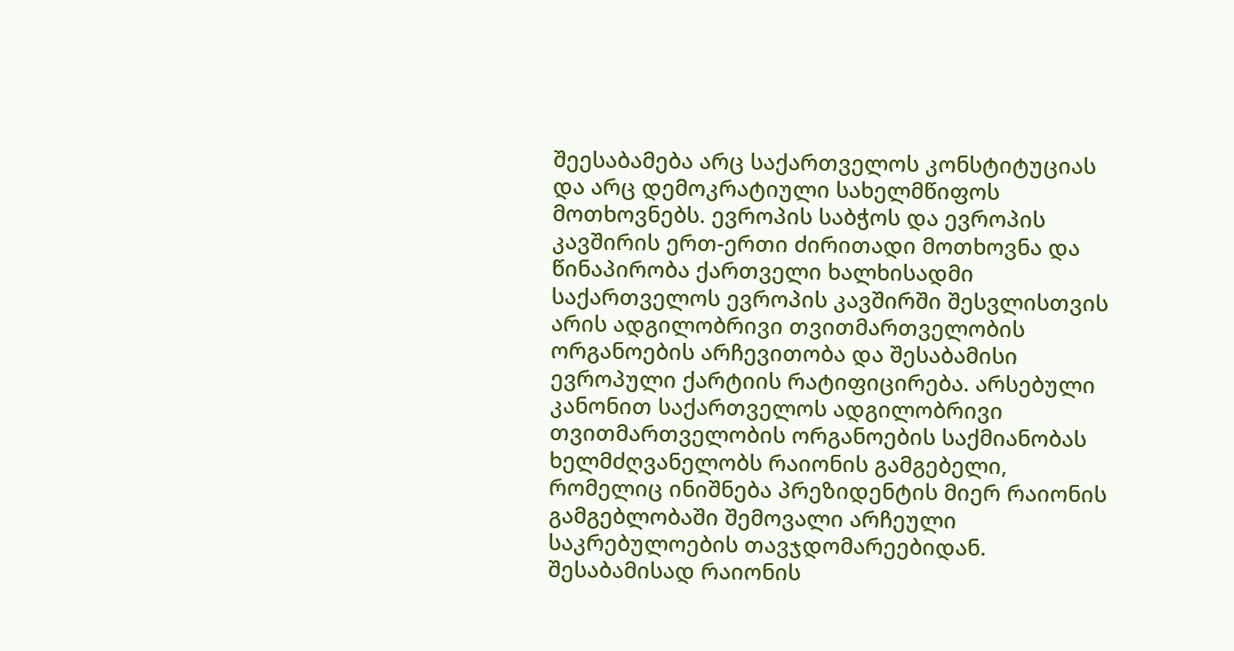შეესაბამება არც საქართველოს კონსტიტუციას და არც დემოკრატიული სახელმწიფოს მოთხოვნებს. ევროპის საბჭოს და ევროპის კავშირის ერთ-ერთი ძირითადი მოთხოვნა და წინაპირობა ქართველი ხალხისადმი საქართველოს ევროპის კავშირში შესვლისთვის არის ადგილობრივი თვითმართველობის ორგანოების არჩევითობა და შესაბამისი ევროპული ქარტიის რატიფიცირება. არსებული კანონით საქართველოს ადგილობრივი თვითმართველობის ორგანოების საქმიანობას ხელმძღვანელობს რაიონის გამგებელი, რომელიც ინიშნება პრეზიდენტის მიერ რაიონის გამგებლობაში შემოვალი არჩეული საკრებულოების თავჯდომარეებიდან. შესაბამისად რაიონის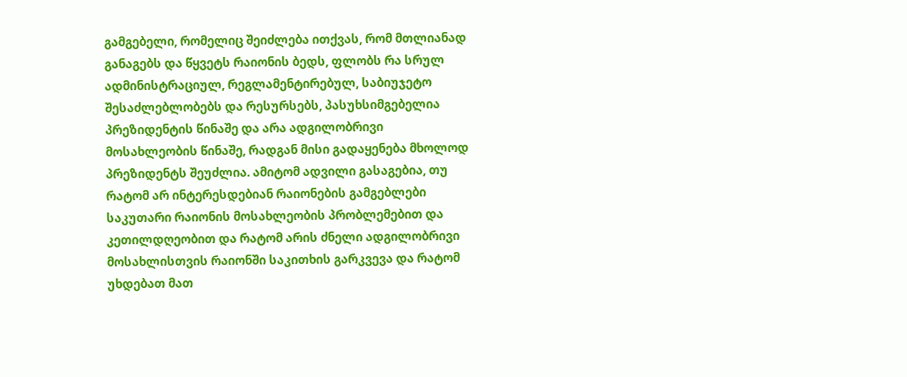გამგებელი, რომელიც შეიძლება ითქვას, რომ მთლიანად განაგებს და წყვეტს რაიონის ბედს, ფლობს რა სრულ ადმინისტრაციულ, რეგლამენტირებულ, საბიუჯეტო შესაძლებლობებს და რესურსებს, პასუხსიმგებელია პრეზიდენტის წინაშე და არა ადგილობრივი მოსახლეობის წინაშე, რადგან მისი გადაყენება მხოლოდ პრეზიდენტს შეუძლია. ამიტომ ადვილი გასაგებია, თუ რატომ არ ინტერესდებიან რაიონების გამგებლები საკუთარი რაიონის მოსახლეობის პრობლემებით და კეთილდღეობით და რატომ არის ძნელი ადგილობრივი მოსახლისთვის რაიონში საკითხის გარკვევა და რატომ უხდებათ მათ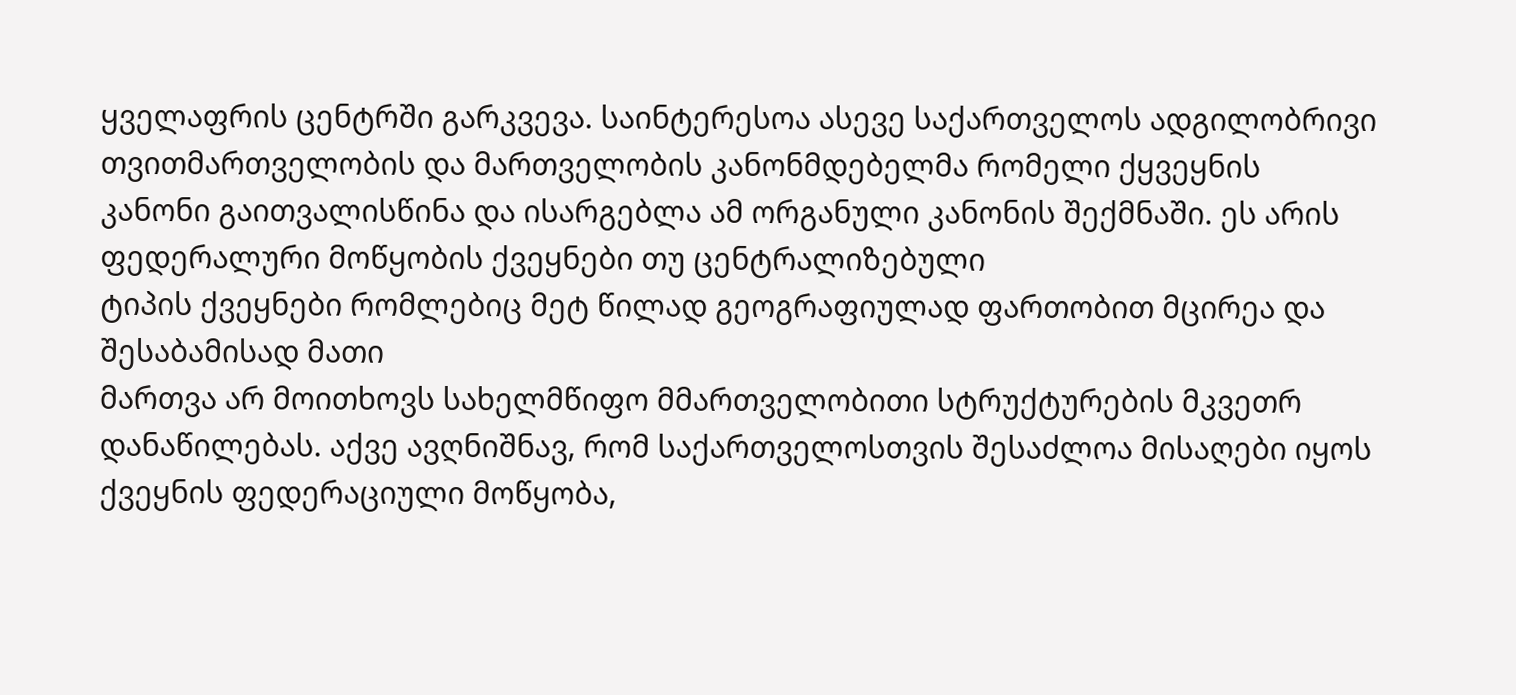ყველაფრის ცენტრში გარკვევა. საინტერესოა ასევე საქართველოს ადგილობრივი თვითმართველობის და მართველობის კანონმდებელმა რომელი ქყვეყნის კანონი გაითვალისწინა და ისარგებლა ამ ორგანული კანონის შექმნაში. ეს არის ფედერალური მოწყობის ქვეყნები თუ ცენტრალიზებული
ტიპის ქვეყნები რომლებიც მეტ წილად გეოგრაფიულად ფართობით მცირეა და შესაბამისად მათი
მართვა არ მოითხოვს სახელმწიფო მმართველობითი სტრუქტურების მკვეთრ დანაწილებას. აქვე ავღნიშნავ, რომ საქართველოსთვის შესაძლოა მისაღები იყოს ქვეყნის ფედერაციული მოწყობა,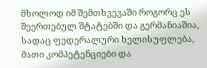მხოლოდ იმ შემთხვევაში როგორც ეს შეერთებულ შტატებში და გერმანიაშია, სადაც ფედერალური ხელისუფლება, მათი კომპეტენციები და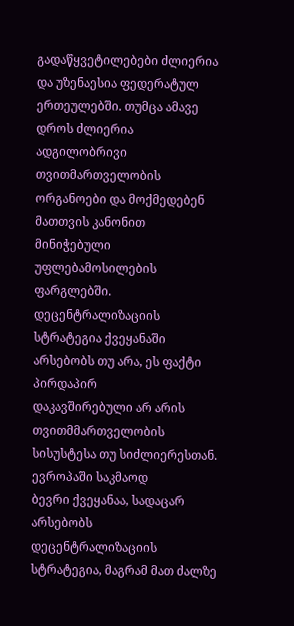გადაწყვეტილებები ძლიერია და უზენაესია ფედერატულ ერთეულებში. თუმცა ამავე დროს ძლიერია ადგილობრივი თვითმართველობის ორგანოები და მოქმედებენ მათთვის კანონით მინიჭებული უფლებამოსილების ფარგლებში. დეცენტრალიზაციის სტრატეგია ქვეყანაში არსებობს თუ არა, ეს ფაქტი პირდაპირ
დაკავშირებული არ არის თვითმმართველობის სისუსტესა თუ სიძლიერესთან. ევროპაში საკმაოდ
ბევრი ქვეყანაა, სადაცარ არსებობს დეცენტრალიზაციის სტრატეგია, მაგრამ მათ ძალზე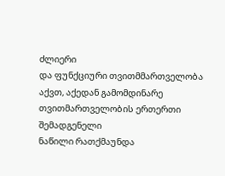ძლიერი
და ფუნქციური თვითმმართველობა აქვთ, აქედან გამომდინარე თვითმართველობის ერთერთი შემადგენელი
ნაწილი რათქმაუნდა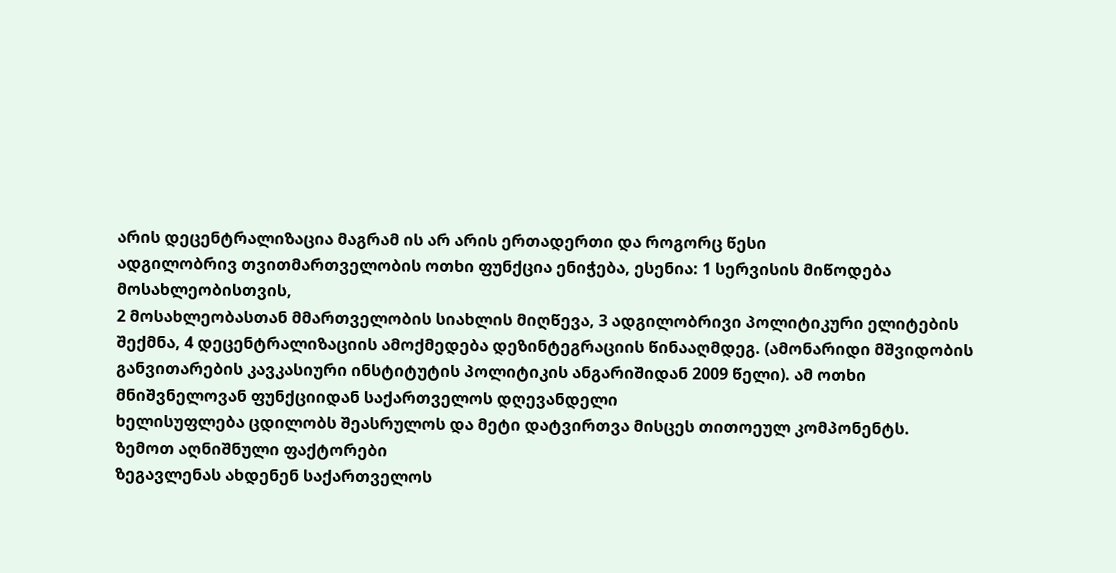არის დეცენტრალიზაცია მაგრამ ის არ არის ერთადერთი და როგორც წესი
ადგილობრივ თვითმართველობის ოთხი ფუნქცია ენიჭება, ესენია: 1 სერვისის მიწოდება მოსახლეობისთვის,
2 მოსახლეობასთან მმართველობის სიახლის მიღწევა, 3 ადგილობრივი პოლიტიკური ელიტების
შექმნა, 4 დეცენტრალიზაციის ამოქმედება დეზინტეგრაციის წინააღმდეგ. (ამონარიდი მშვიდობის
განვითარების კავკასიური ინსტიტუტის პოლიტიკის ანგარიშიდან 2009 წელი). ამ ოთხი მნიშვნელოვან ფუნქციიდან საქართველოს დღევანდელი
ხელისუფლება ცდილობს შეასრულოს და მეტი დატვირთვა მისცეს თითოეულ კომპონენტს.
ზემოთ აღნიშნული ფაქტორები
ზეგავლენას ახდენენ საქართველოს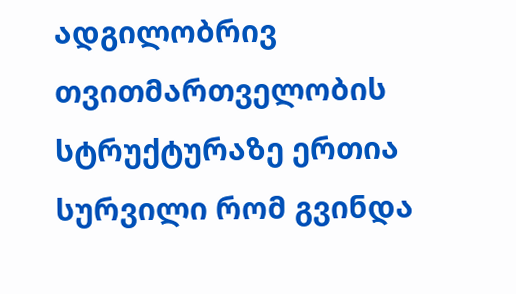ადგილობრივ თვითმართველობის სტრუქტურაზე ერთია
სურვილი რომ გვინდა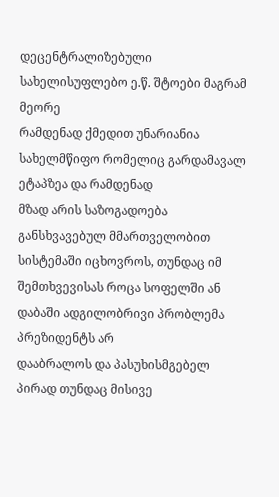დეცენტრალიზებული სახელისუფლებო ე.წ. შტოები მაგრამ მეორე
რამდენად ქმედით უნარიანია სახელმწიფო რომელიც გარდამავალ ეტაპზეა და რამდენად
მზად არის საზოგადოება განსხვავებულ მმართველობით სისტემაში იცხოვროს, თუნდაც იმ
შემთხვევისას როცა სოფელში ან დაბაში ადგილობრივი პრობლემა პრეზიდენტს არ
დააბრალოს და პასუხისმგებელ პირად თუნდაც მისივე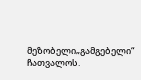მეზობელი„გამგებელი“ ჩათვალოს.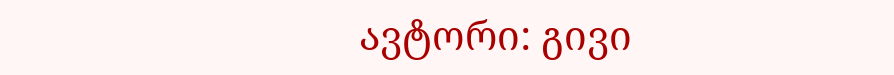ავტორი: გივი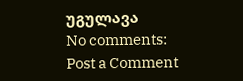უგულავა
No comments:
Post a Comment